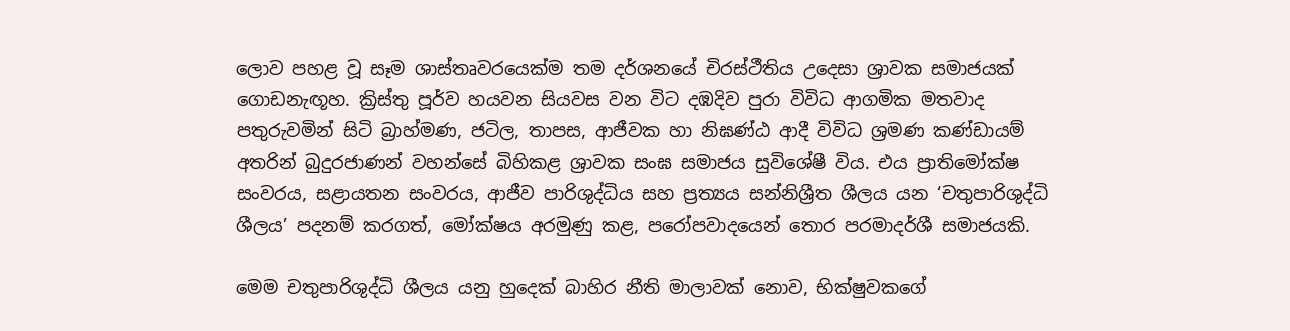ලොව පහළ වූ සෑම ශාස්තෘවරයෙක්ම තම දර්ශනයේ චිරස්ථීතිය උදෙසා ශ්‍රාවක සමාජයක් ගොඩනැඟූහ. ක්‍රිස්තු පූර්ව හයවන සියවස වන විට දඹදිව පුරා විවිධ ආගමික මතවාද පතුරුවමින් සිටි බ්‍රාහ්මණ, ජටිල, තාපස, ආජීවක හා නිඝණ්ඨ ආදී විවිධ ශ්‍රමණ කණ්ඩායම් අතරින් බුදුරජාණන් වහන්සේ බිහිකළ ශ්‍රාවක සංඝ සමාජය සුවිශේෂී විය. එය ප්‍රාතිමෝක්ෂ සංවරය, සළායතන සංවරය, ආජීව පාරිශුද්ධිය සහ ප්‍රත්‍යය සන්නිශ්‍රීත ශීලය යන ‘චතුපාරිශුද්ධි ශීලය’ පදනම් කරගත්, මෝක්ෂය අරමුණු කළ, පරෝපවාදයෙන් තොර පරමාදර්ශී සමාජයකි.

මෙම චතුපාරිශුද්ධි ශීලය යනු හුදෙක් බාහිර නීති මාලාවක් නොව, භික්ෂුවකගේ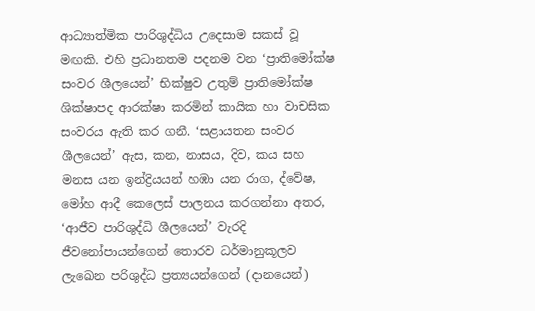ආධ්‍යාත්මික පාරිශුද්ධිය උදෙසාම සකස් වූ මඟකි. එහි ප්‍රධානතම පදනම වන ‘ප්‍රාතිමෝක්ෂ සංවර ශීලයෙන්’ භික්ෂුව උතුම් ප්‍රාතිමෝක්ෂ ශික්ෂාපද ආරක්ෂා කරමින් කායික හා වාචසික සංවරය ඇති කර ගනී. ‘සළායතන සංවර ශීලයෙන්’ ඇස, කන, නාසය, දිව, කය සහ මනස යන ඉන්ද්‍රියයන් හඹා යන රාග, ද්වේෂ, මෝහ ආදී කෙලෙස් පාලනය කරගන්නා අතර, ‘ආජීව පාරිශුද්ධි ශීලයෙන්’ වැරදි ජීවනෝපායන්ගෙන් තොරව ධර්මානුකූලව ලැඛෙන පරිශුද්ධ ප්‍රත්‍යයන්ගෙන් (දානයෙන්)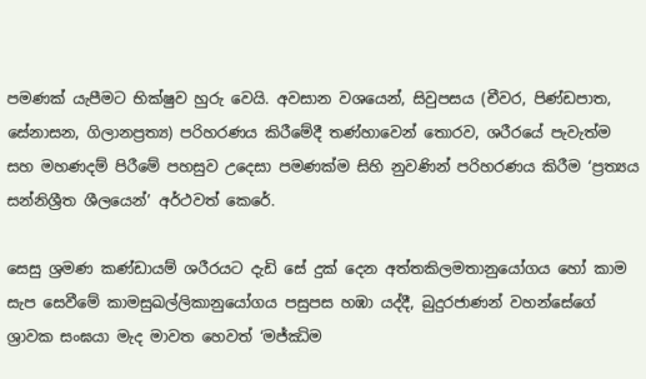පමණක් යැපීමට භික්ෂුව හුරු වෙයි. අවසාන වශයෙන්, සිවුපසය (චීවර, පිණ්ඩපාත, සේනාසන, ගිලානප්‍රත්‍ය) පරිහරණය කිරීමේදී තණ්හාවෙන් තොරව, ශරීරයේ පැවැත්ම සහ මහණදම් පිරීමේ පහසුව උදෙසා පමණක්ම සිහි නුවණින් පරිහරණය කිරීම ‘ප්‍රත්‍යය සන්නිශ්‍රීත ශීලයෙන්’ අර්ථවත් කෙරේ.

සෙසු ශ්‍රමණ කණ්ඩායම් ශරීරයට දැඩි සේ දුක් දෙන අත්තකිලමතානුයෝගය හෝ කාම සැප සෙවීමේ කාමසුඛල්ලිකානුයෝගය පසුපස හඹා යද්දී, බුදුරජාණන් වහන්සේගේ ශ්‍රාවක සංඝයා මැද මාවත හෙවත් ‘මජ්ඣිම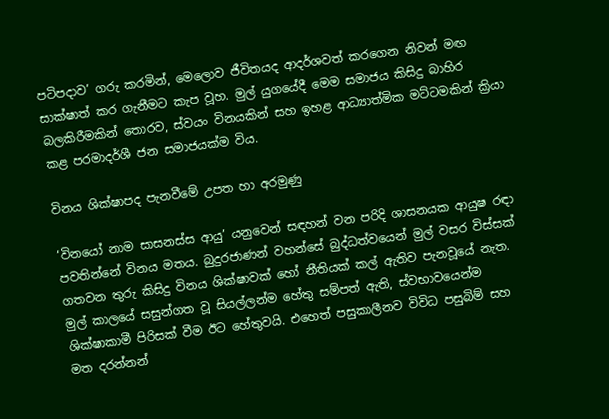පටිපදාව’ ගරු කරමින්, මෙලොව ජීවිතයද ආදර්ශවත් කරගෙන නිවන් මඟ සාක්ෂාත් කර ගැනීමට කැප වූහ. මුල් යුගයේදී මෙම සමාජය කිසිදු බාහිර බලකිරීමකින් තොරව, ස්වයං විනයකින් සහ ඉහළ ආධ්‍යාත්මික මට්ටමකින් ක්‍රියා කළ පරමාදර්ශී ජන සමාජයක්ම විය.

විනය ශික්ෂාපද පැනවීමේ උපත හා අරමුණු

‘විනයෝ නාම සාසනස්ස ආයු’ යනුවෙන් සඳහන් වන පරිදි ශාසනයක ආයුෂ රඳා පවතින්නේ විනය මතය. බුදුරජාණන් වහන්සේ බුද්ධත්වයෙන් මුල් වසර විස්සක් ගතවන තුරු කිසිදු විනය ශික්ෂාවක් හෝ නීතියක් කල් ඇතිව පැනවූයේ නැත. මුල් කාලයේ සසුන්ගත වූ සියල්ලන්ම හේතු සම්පත් ඇති, ස්වභාවයෙන්ම ශික්ෂාකාමී පිරිසක් වීම ඊට හේතුවයි. එහෙත් පසුකාලීනව විවිධ පසුබිම් සහ මත දරන්නන්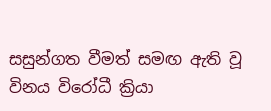සසුන්ගත වීමත් සමඟ ඇති වූ විනය විරෝධී ක්‍රියා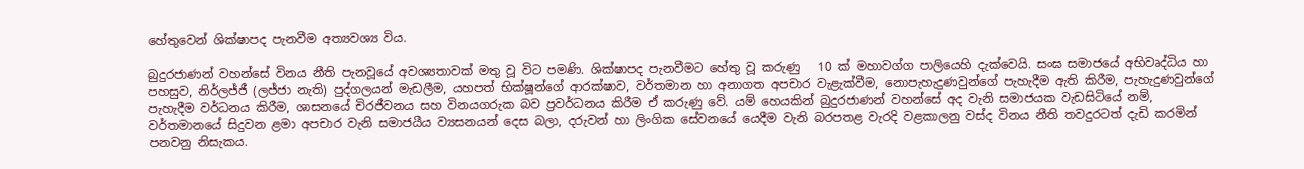හේතුවෙන් ශික්ෂාපද පැනවීම අත්‍යවශ්‍ය විය.

බුදුරජාණන් වහන්සේ විනය නීති පැනවූයේ අවශ්‍යතාවක් මතු වූ විට පමණි. ශික්ෂාපද පැනවීමට හේතු වූ කරුණු   10 ක් මහාවග්ග පාලියෙහි දැක්වෙයි. සංඝ සමාජයේ අභිවෘද්ධිය හා පහසුව, නිර්ලජ්ජී (ලජ්ජා නැති) පුද්ගලයන් මැඩලීම, යහපත් භික්ෂූන්ගේ ආරක්ෂාව, වර්තමාන හා අනාගත අපචාර වැළැක්වීම, නොපැහැදුණවුන්ගේ පැහැදීම ඇති කිරීම, පැහැදුණවුන්ගේ පැහැදීම වර්ධනය කිරීම, ශාසනයේ චිරජීවනය සහ විනයගරුක බව ප්‍රවර්ධනය කිරීම ඒ කරුණු වේ. යම් හෙයකින් බුදුරජාණන් වහන්සේ අද වැනි සමාජයක වැඩසිටියේ නම්, වර්තමානයේ සිදුවන ළමා අපචාර වැනි සමාජයීය ව්‍යසනයන් දෙස බලා, දරුවන් හා ලිංගික සේවනයේ යෙදීම වැනි බරපතළ වැරදි වළකාලනු වස්ද විනය නීති තවදුරටත් දැඩි කරමින් පනවනු නිසැකය.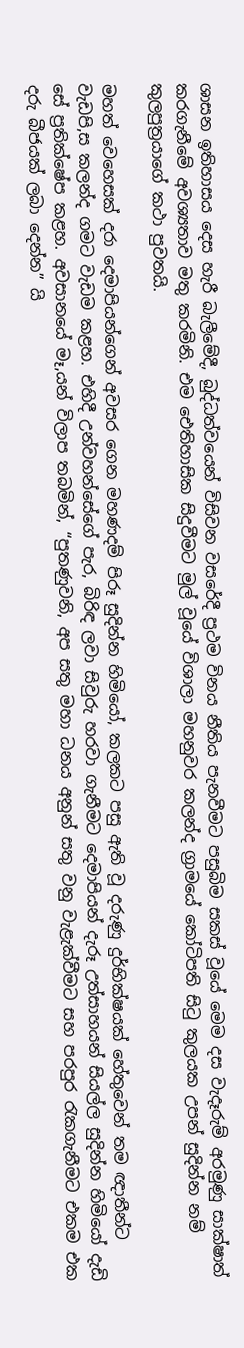ශාසන ඉතිහාසය දෙස හැරී බැලීමේදී, බුද්ධත්වයෙන් විසිවන වසරේදී ප්‍රථම විනය නීතිය පැනවීමට පසුබිම සකස් වූයේ මෙම දස වැදෑරුම් අරමුණු සාක්ෂාත් කරගැනීමේ අවශ්‍යතාව මතු කරමිනි. එම ඓතිහාසික සිදුවීමට මුල් වූයේ විශාලා මහනුවර කලන්ද ග්‍රාමයේ කෝටිපති සිටු කුලයක උපන් සුදින්න නම් කුලපුත්‍රයාගේ කථා පුවතයි.

මහත් වෙහෙසක් දරා දෙමාපියන්ගෙන් අවසර ගෙන මහණදම් පිරූ සුදින්න හිමියෝ, කලකට පසු ඇති වූ දරුණු දුර්භික්ෂයක් හේතුවෙන් තම ඥාතීන්ට වැඩපි‚ස කලන්ද ගමට වැඩම කළහ. එහිදී උන්වහන්සේගේ පැර‚ බිරිඳ ලවා සිවුරු හරවා ගැනීමට දෙමාපියන් දැරූ උත්සාහයන් සියල්ල සුදින්න හිමියෝ දැඩි සේ ප්‍රතික්ෂේප කළහ. අවසානයේ මෑ‚යන් විලාප තබමින්, “පුතණුවනි, අප සතු මහා ධනය අනුන් සතු වනු වැළැක්වීමට සහ පරපුර රැකගැනීමට එකම එක දරු බීජයක් ලබා දෙන්න” යි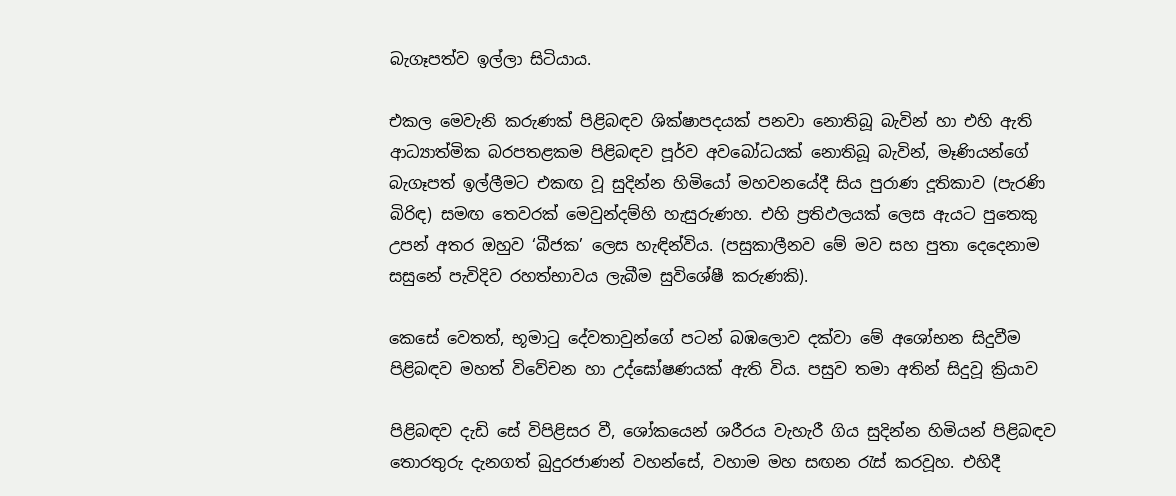බැගෑපත්ව ඉල්ලා සිටියාය.

එකල මෙවැනි කරුණක් පිළිබඳව ශික්ෂාපදයක් පනවා නොතිබූ බැවින් හා එහි ඇති ආධ්‍යාත්මික බරපතළකම පිළිබඳව පූර්ව අවබෝධයක් නොතිබූ බැවින්, මෑණියන්ගේ බැගෑපත් ඉල්ලීමට එකඟ වූ සුදින්න හිමියෝ මහවනයේදී සිය පුරාණ දූතිකාව (පැරණි බිරිඳ) සමඟ තෙවරක් මෙවුන්දම්හි හැසුරුණහ. එහි ප්‍රතිඵලයක් ලෙස ඇයට පුතෙකු උපන් අතර ඔහුව ‘බීජක’ ලෙස හැඳින්විය. (පසුකාලීනව මේ මව සහ පුතා දෙදෙනාම සසුනේ පැවිදිව රහත්භාවය ලැබීම සුවිශේෂී කරුණකි).

කෙසේ වෙතත්, භූමාටු දේවතාවුන්ගේ පටන් බඹලොව දක්වා මේ අශෝභන සිදුවීම පිළිබඳව මහත් විවේචන හා උද්ඝෝෂණයක් ඇති විය. පසුව තමා අතින් සිදුවූ ක්‍රියාව

පිළිබඳව දැඩි සේ විපිළිසර වී, ශෝකයෙන් ශරීරය වැහැරී ගිය සුදින්න හිමියන් පිළිබඳව තොරතුරු දැනගත් බුදුරජාණන් වහන්සේ, වහාම මහ සඟන රැස් කරවූහ. එහිදී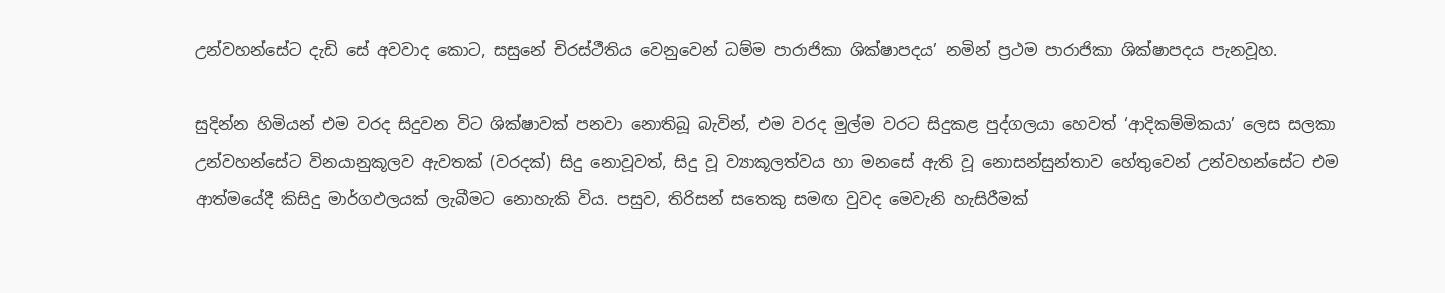උන්වහන්සේට දැඩි සේ අවවාද කොට, සසුනේ චිරස්ථීතිය වෙනුවෙන් ධම්ම පාරාජිකා ශික්ෂාපදය’ නමින් ප්‍රථම පාරාජිකා ශික්ෂාපදය පැනවූහ.

සුදින්න හිමියන් එම වරද සිදුවන විට ශික්ෂාවක් පනවා නොතිබූ බැවින්, එම වරද මුල්ම වරට සිදුකළ පුද්ගලයා හෙවත් ‘ආදිකම්මිකයා’ ලෙස සලකා උන්වහන්සේට විනයානුකූලව ඇවතක් (වරදක්) සිදු නොවූවත්, සිදු වූ ව්‍යාකූලත්වය හා මනසේ ඇති වූ නොසන්සුන්තාව හේතුවෙන් උන්වහන්සේට එම ආත්මයේදී කිසිදු මාර්ගඵලයක් ලැබීමට නොහැකි විය. පසුව, තිරිසන් සතෙකු සමඟ වුවද මෙවැනි හැසිරීමක්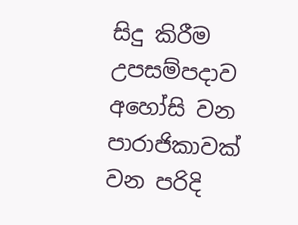සිදු කිරීම උපසම්පදාව අහෝසි වන පාරාජිකාවක් වන පරිදි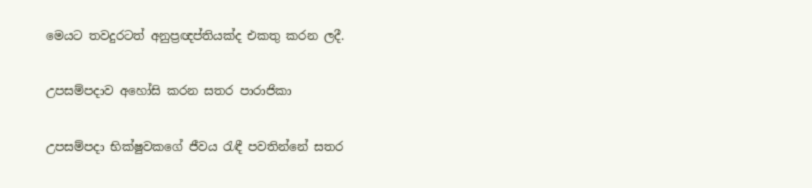මෙයට තවදුරටත් අනුප්‍රඥප්තියක්ද එකතු කරන ලදී.

උපසම්පදාව අහෝසි කරන සතර පාරාජිකා

උපසම්පදා භික්ෂුවකගේ ජීවය රැඳී පවතින්නේ සතර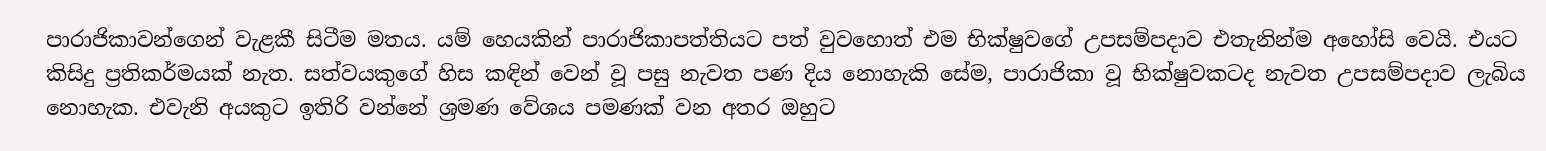පාරාජිකාවන්ගෙන් වැළකී සිටීම මතය. යම් හෙයකින් පාරාජිකාපත්තියට පත් වුවහොත් එම භික්ෂුවගේ උපසම්පදාව එතැනින්ම අහෝසි වෙයි. එයට කිසිදු ප්‍රතිකර්මයක් නැත. සත්වයකුගේ හිස කඳින් වෙන් වූ පසු නැවත පණ දිය නොහැකි සේම, පාරාජිකා වූ භික්ෂුවකටද නැවත උපසම්පදාව ලැබිය නොහැක. එවැනි අයකුට ඉතිරි වන්නේ ශ්‍රමණ වේශය පමණක් වන අතර ඔහුට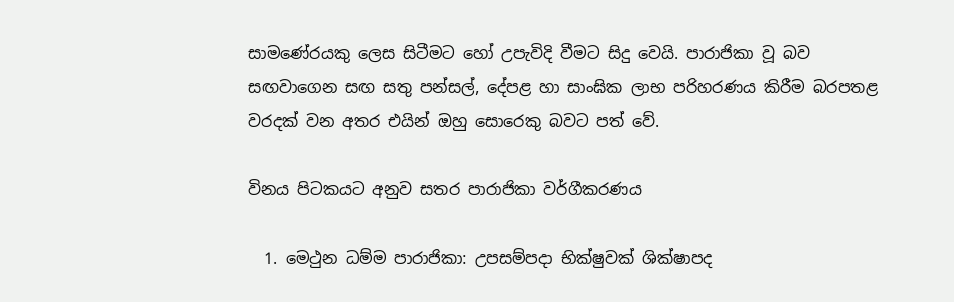සාමණේරයකු ලෙස සිටීමට හෝ උපැවිදි වීමට සිදු වෙයි. පාරාජිකා වූ බව සඟවාගෙන සඟ සතු පන්සල්, දේපළ හා සාංඝික ලාභ පරිහරණය කිරීම බරපතළ වරදක් වන අතර එයින් ඔහු සොරෙකු බවට පත් වේ.

විනය පිටකයට අනුව සතර පාරාජිකා වර්ගීකරණය

  1. මෙථුන ධම්ම පාරාජිකා: උපසම්පදා භික්ෂුවක් ශික්ෂාපද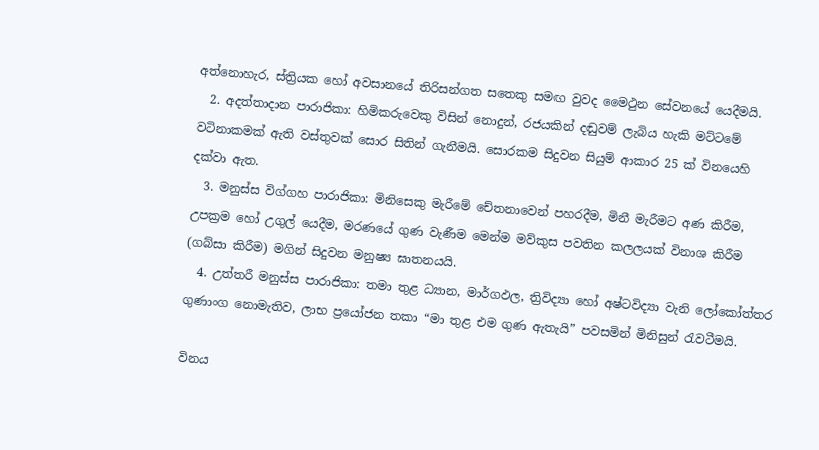අත්නොහැර, ස්ත්‍රියක හෝ අවසානයේ තිරිසන්ගත සතෙකු සමඟ වුවද මෛථුන සේවනයේ යෙදීමයි.
  2. අදත්තාදාන පාරාජිකා: හිමිකරුවෙකු විසින් නොදුන්, රජයකින් දඬුවම් ලැබිය හැකි මට්ටමේ වටිනාකමක් ඇති වස්තුවක් සොර සිතින් ගැනීමයි. සොරකම සිදුවන සියුම් ආකාර 25 ක් විනයෙහි දක්වා ඇත.
  3. මනුස්ස විග්ගහ පාරාජිකා: මිනිසෙකු මැරීමේ චේතනාවෙන් පහරදීම, මිනී මැරීමට අණ කිරීම, උපක්‍රම හෝ උගුල් යෙදීම, මරණයේ ගුණ වැණීම මෙන්ම මව්කුස පවතින කලලයක් විනාශ කිරීම (ගබ්සා කිරීම) මගින් සිදුවන මනුෂ්‍ය ඝාතනයයි.
  4. උත්තරී මනුස්ස පාරාජිකා: තමා තුළ ධ්‍යාන, මාර්ගඵල, ත්‍රිවිද්‍යා හෝ අෂ්ටවිද්‍යා වැනි ලෝකෝත්තර ගුණාංග නොමැතිව, ලාභ ප්‍රයෝජන තකා “මා තුළ එම ගුණ ඇතැයි” පවසමින් මිනිසුන් රැවටීමයි.

විනය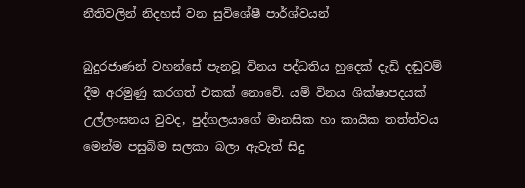නීතිවලින් නිදහස් වන සුවිශේෂී පාර්ශ්වයන්

බුදුරජාණන් වහන්සේ පැනවූ විනය පද්ධතිය හුදෙක් දැඩි දඬුවම් දීම අරමුණු කරගත් එකක් නොවේ. යම් විනය ශික්ෂාපදයක් උල්ලංඝනය වුවද, පුද්ගලයාගේ මානසික හා කායික තත්ත්වය මෙන්ම පසුබිම සලකා බලා ඇවැත් සිදු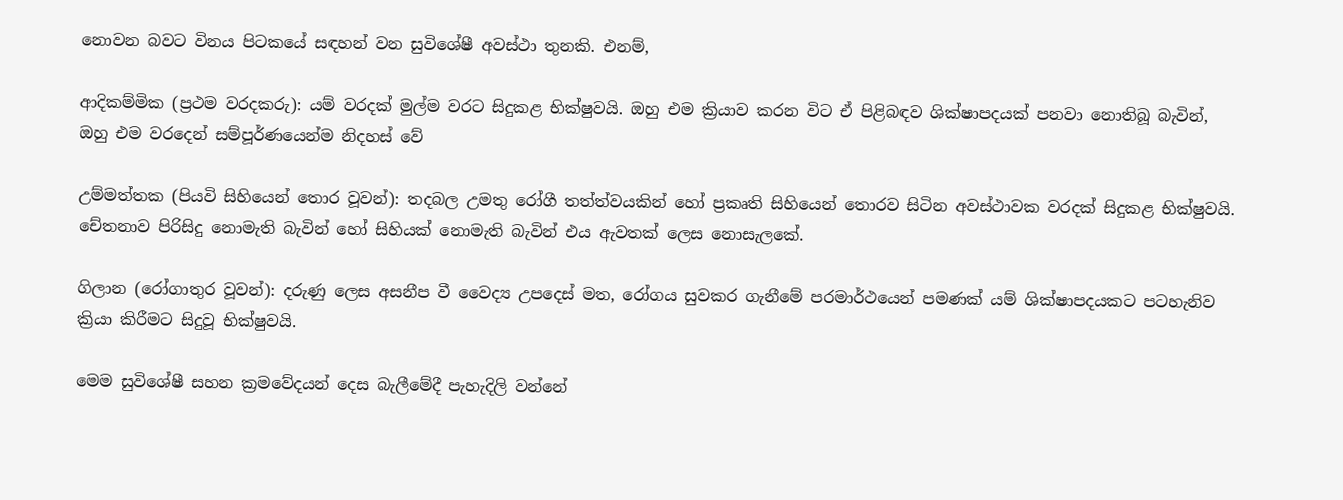නොවන බවට විනය පිටකයේ සඳහන් වන සුවිශේෂී අවස්ථා තුනකි. එනම්,

ආදිකම්මික (ප්‍රථම වරදකරු): යම් වරදක් මුල්ම වරට සිදුකළ භික්ෂුවයි. ඔහු එම ක්‍රියාව කරන විට ඒ පිළිබඳව ශික්ෂාපදයක් පනවා නොතිබූ බැවින්, ඔහු එම වරදෙන් සම්පූර්ණයෙන්ම නිදහස් වේ

උම්මත්තක (පියවි සිහියෙන් තොර වූවන්): තදබල උමතු රෝගී තත්ත්වයකින් හෝ ප්‍රකෘති සිහියෙන් තොරව සිටින අවස්ථාවක වරදක් සිදුකළ භික්ෂුවයි. චේතනාව පිරිසිදු නොමැති බැවින් හෝ සිහියක් නොමැති බැවින් එය ඇවතක් ලෙස නොසැලකේ.

ගිලාන (රෝගාතුර වූවන්): දරුණු ලෙස අසනීප වී වෛද්‍ය උපදෙස් මත, රෝගය සුවකර ගැනීමේ පරමාර්ථයෙන් පමණක් යම් ශික්ෂාපදයකට පටහැනිව ක්‍රියා කිරීමට සිදුවූ භික්ෂුවයි.

මෙම සුවිශේෂී සහන ක්‍රමවේදයන් දෙස බැලීමේදී පැහැදිලි වන්නේ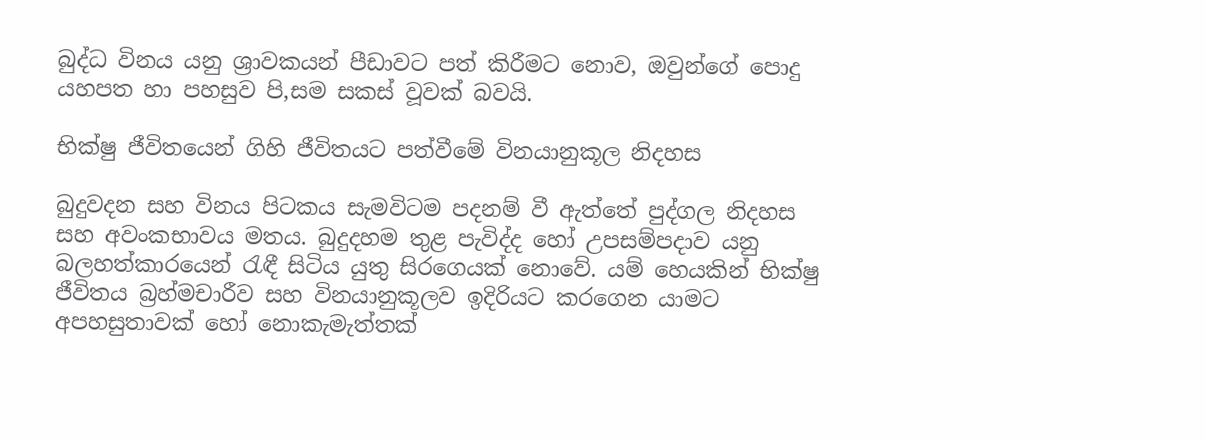බුද්ධ විනය යනු ශ්‍රාවකයන් පීඩාවට පත් කිරීමට නොව, ඔවුන්ගේ පොදු යහපත හා පහසුව පි‚සම සකස් වූවක් බවයි.

භික්ෂු ජීවිතයෙන් ගිහි ජීවිතයට පත්වීමේ විනයානුකූල නිදහස

බුදුවදන සහ විනය පිටකය සැමවිටම පදනම් වී ඇත්තේ පුද්ගල නිදහස සහ අවංකභාවය මතය. බුදුදහම තුළ පැවිද්ද හෝ උපසම්පදාව යනු බලහත්කාරයෙන් රැඳී සිටිය යුතු සිරගෙයක් නොවේ. යම් හෙයකින් භික්ෂු ජීවිතය බ්‍රහ්මචාරීව සහ විනයානුකූලව ඉදිරියට කරගෙන යාමට අපහසුතාවක් හෝ නොකැමැත්තක්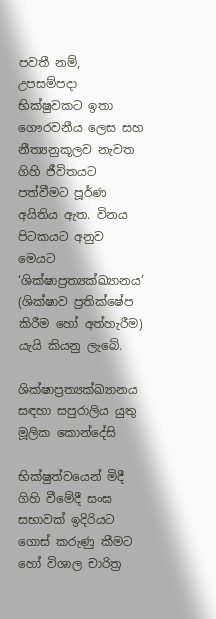පවතී නම්, උපසම්පදා භික්ෂුවකට ඉතා ගෞරවනීය ලෙස සහ නීත්‍යනුකූලව නැවත ගිහි ජීවිතයට පත්වීමට පූර්ණ අයිතිය ඇත. විනය පිටකයට අනුව මෙයට ‘ශික්ෂාප්‍රත්‍යක්ඛ්‍යානය’ (ශික්ෂාව ප්‍රතික්ෂේප කිරීම හෝ අත්හැරීම) යැයි කියනු ලැබේ.

ශික්ෂාප්‍රත්‍යක්ඛ්‍යානය සඳහා සපුරාලිය යුතු මූලික කොන්දේසි

භික්ෂුත්වයෙන් මිදී ගිහි වීමේදී සංඝ සභාවක් ඉදිරියට ගොස් කරුණු කීමට හෝ විශාල චාරිත්‍ර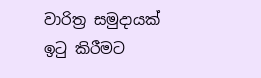වාරිත්‍ර සමුදායක් ඉටු කිරීමට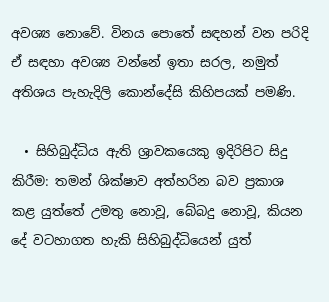අවශ්‍ය නොවේ. විනය පොතේ සඳහන් වන පරිදි ඒ සඳහා අවශ්‍ය වන්නේ ඉතා සරල, නමුත් අතිශය පැහැදිලි කොන්දේසි කිහිපයක් පමණි.

  • සිහිබුද්ධිය ඇති ශ්‍රාවකයෙකු ඉදිරිපිට සිදු කිරීම: තමන් ශික්ෂාව අත්හරින බව ප්‍රකාශ කළ යුත්තේ උමතු නොවූ, බේබදු නොවූ, කියන දේ වටහාගත හැකි සිහිබුද්ධියෙන් යුත්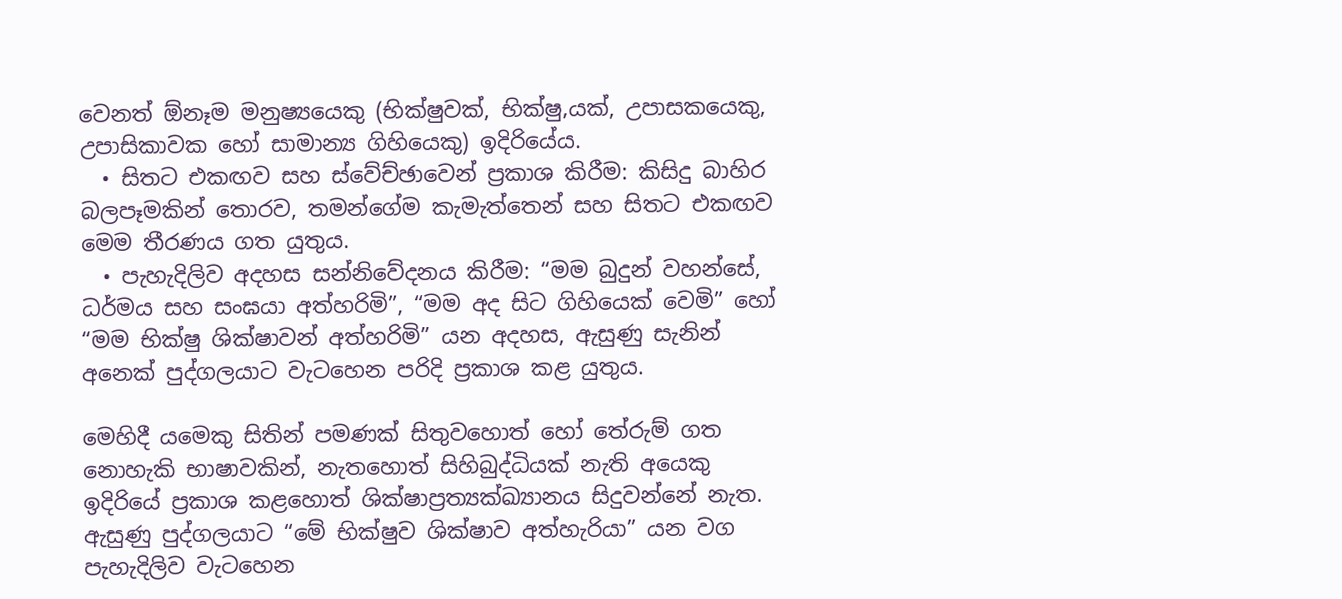වෙනත් ඕනෑම මනුෂ්‍යයෙකු (භික්ෂුවක්, භික්ෂු‚යක්, උපාසකයෙකු, උපාසිකාවක හෝ සාමාන්‍ය ගිහියෙකු) ඉදිරියේය.
  • සිතට එකඟව සහ ස්වේච්ඡාවෙන් ප්‍රකාශ කිරීම: කිසිදු බාහිර බලපෑමකින් තොරව, තමන්ගේම කැමැත්තෙන් සහ සිතට එකඟව මෙම තීරණය ගත යුතුය.
  • පැහැදිලිව අදහස සන්නිවේදනය කිරීම: “මම බුදුන් වහන්සේ, ධර්මය සහ සංඝයා අත්හරිමි”, “මම අද සිට ගිහියෙක් වෙමි” හෝ “මම භික්ෂු ශික්ෂාවන් අත්හරිමි” යන අදහස, ඇසුණු සැනින් අනෙක් පුද්ගලයාට වැටහෙන පරිදි ප්‍රකාශ කළ යුතුය.

මෙහිදී යමෙකු සිතින් පමණක් සිතුවහොත් හෝ තේරුම් ගත නොහැකි භාෂාවකින්, නැතහොත් සිහිබුද්ධියක් නැති අයෙකු ඉදිරියේ ප්‍රකාශ කළහොත් ශික්ෂාප්‍රත්‍යක්ඛ්‍යානය සිදුවන්නේ නැත. ඇසුණු පුද්ගලයාට “මේ භික්ෂුව ශික්ෂාව අත්හැරියා” යන වග පැහැදිලිව වැටහෙන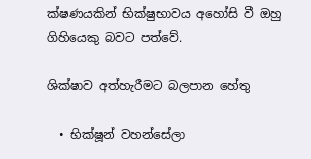ක්ෂණයකින් භික්ෂුභාවය අහෝසි වී ඔහු ගිහියෙකු බවට පත්වේ.

ශික්ෂාව අත්හැරීමට බලපාන හේතු

  • භික්ෂූන් වහන්සේලා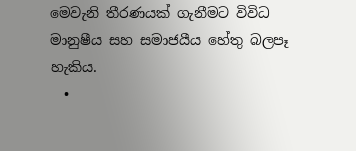මෙවැනි තීරණයක් ගැනීමට විවිධ මානුෂීය සහ සමාජයීය හේතු බලපෑ හැකිය.
  •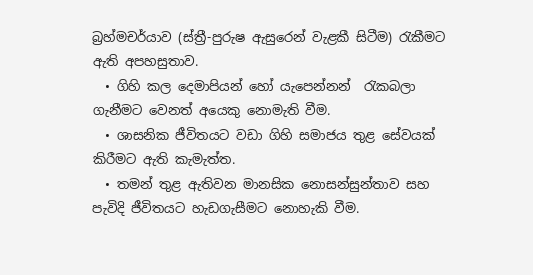බ්‍රහ්මචර්යාව (ස්ත්‍රී-පුරුෂ ඇසුරෙන් වැළකී සිටීම) රැකීමට ඇති අපහසුතාව.
  • ගිහි කල දෙමාපියන් හෝ යැපෙන්නන්  රැකබලා ගැනීමට වෙනත් අයෙකු නොමැති වීම.
  • ශාසනික ජීවිතයට වඩා ගිහි සමාජය තුළ සේවයක් කිරීමට ඇති කැමැත්ත.
  • තමන් තුළ ඇතිවන මානසික නොසන්සුන්තාව සහ පැවිදි ජීවිතයට හැඩගැසීමට නොහැකි වීම.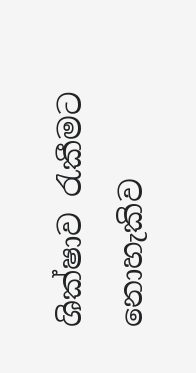ශික්ෂාව රැකීමට නොහැකිව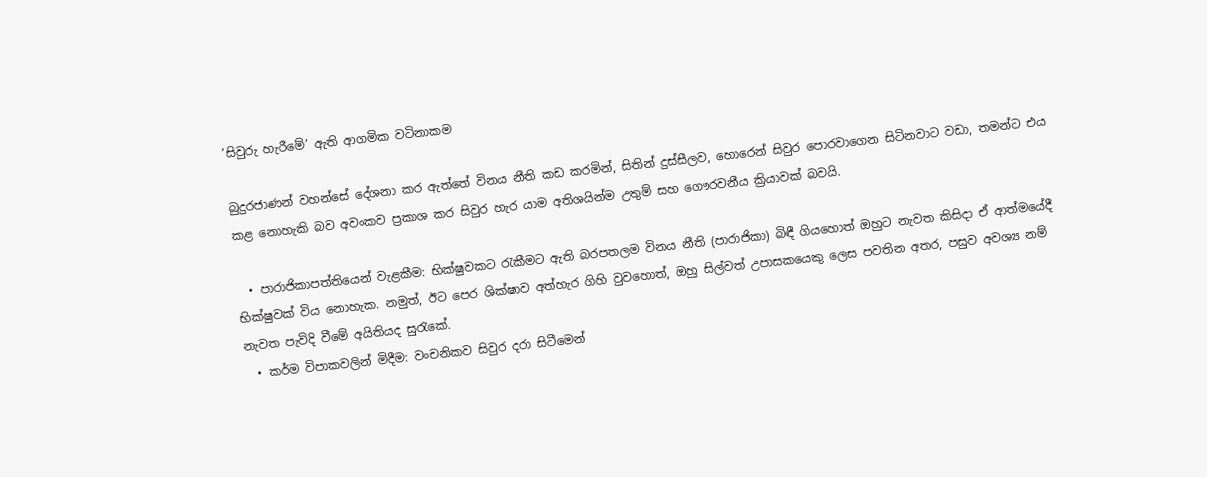‘සිවුරු හැරීමේ’ ඇති ආගමික වටිනාකම

බුදුරජාණන් වහන්සේ දේශනා කර ඇත්තේ විනය නීති කඩ කරමින්, සිතින් දුස්සීලව, හොරෙන් සිවුර පොරවාගෙන සිටිනවාට වඩා, තමන්ට එය කළ නොහැකි බව අවංකව ප්‍රකාශ කර සිවුර හැර යාම අතිශයින්ම උතුම් සහ ගෞරවනීය ක්‍රියාවක් බවයි.

  • පාරාජිකාපත්තියෙන් වැළකීම: භික්ෂුවකට රැකීමට ඇති බරපතලම විනය නීති (පාරාජිකා) බිඳී ගියහොත් ඔහුට නැවත කිසිදා ඒ ආත්මයේදී භික්ෂුවක් විය නොහැක. නමුත්, ඊට පෙර ශික්ෂාව අත්හැර ගිහි වුවහොත්, ඔහු සිල්වත් උපාසකයෙකු ලෙස පවතින අතර, පසුව අවශ්‍ය නම් නැවත පැවිදි වීමේ අයිතියද සුරැකේ.
  • කර්ම විපාකවලින් මිදීම: වංචනිකව සිවුර දරා සිටීමෙන්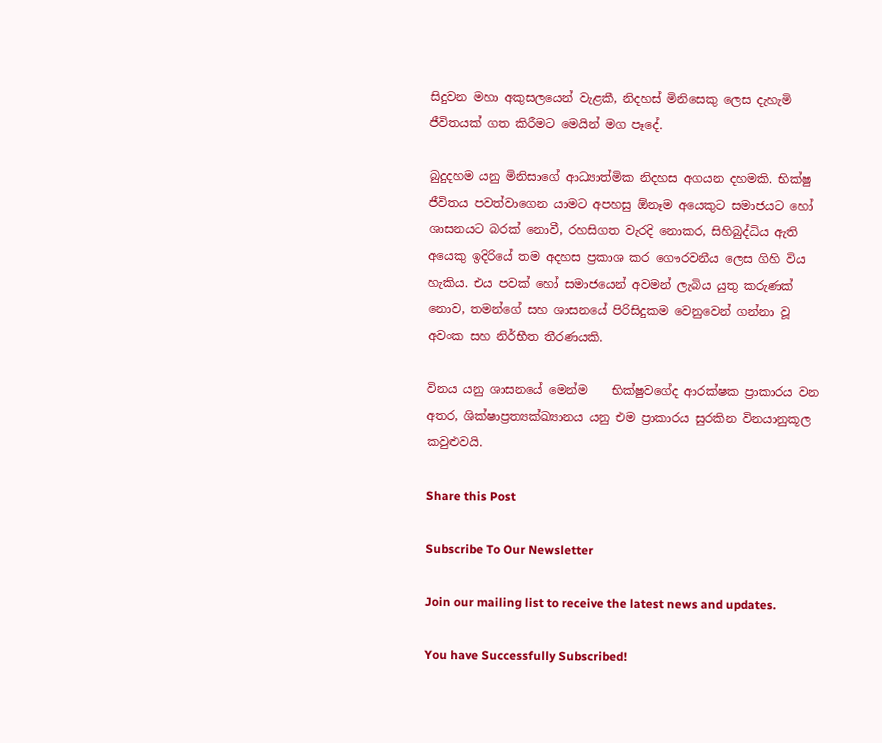සිදුවන මහා අකුසලයෙන් වැළකී, නිදහස් මිනිසෙකු ලෙස දැහැමි ජීවිතයක් ගත කිරීමට මෙයින් මග පෑදේ.

බුදුදහම යනු මිනිසාගේ ආධ්‍යාත්මික නිදහස අගයන දහමකි. භික්ෂු ජීවිතය පවත්වාගෙන යාමට අපහසු ඕනෑම අයෙකුට සමාජයට හෝ ශාසනයට බරක් නොවී, රහසිගත වැරදි නොකර, සිහිබුද්ධිය ඇති අයෙකු ඉදිරියේ තම අදහස ප්‍රකාශ කර ගෞරවනීය ලෙස ගිහි විය හැකිය. එය පවක් හෝ සමාජයෙන් අවමන් ලැබිය යුතු කරුණක් නොව, තමන්ගේ සහ ශාසනයේ පිරිසිදුකම වෙනුවෙන් ගන්නා වූ අවංක සහ නිර්භීත තීරණයකි.

විනය යනු ශාසනයේ මෙන්ම    භික්ෂුවගේද ආරක්ෂක ප්‍රාකාරය වන අතර, ශික්ෂාප්‍රත්‍යක්ඛ්‍යානය යනු එම ප්‍රාකාරය සුරකින විනයානුකූල කවුළුවයි.

Share this Post

Subscribe To Our Newsletter

Join our mailing list to receive the latest news and updates.

You have Successfully Subscribed!